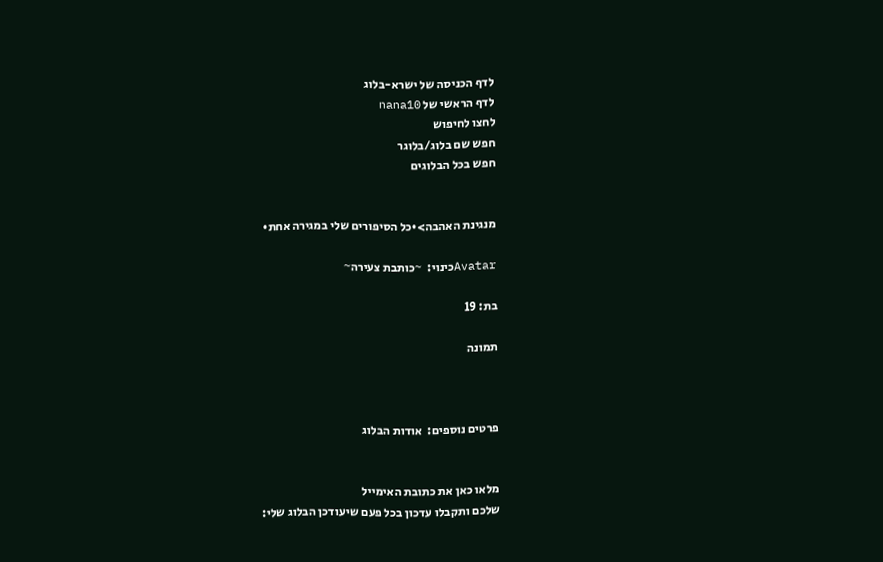לדף הכניסה של ישרא-בלוג
לדף הראשי של nana10
לחצו לחיפוש
חפש שם בלוג/בלוגר
חפש בכל הבלוגים


מנגינת האהבה>•כל הסיפורים שלי במגירה אחת•

Avatarכינוי:  ~כותבת צעירה~

בת: 19

תמונה



פרטים נוספים:  אודות הבלוג


מלאו כאן את כתובת האימייל
שלכם ותקבלו עדכון בכל פעם שיעודכן הבלוג שלי: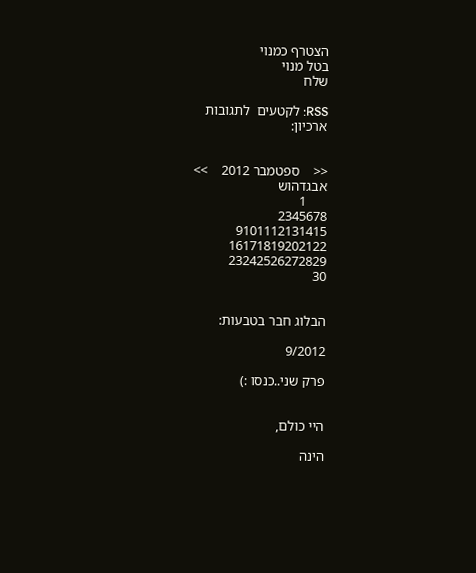הצטרף כמנוי
בטל מנוי
שלח

RSS: לקטעים  לתגובות
ארכיון:


<<    ספטמבר 2012    >>
אבגדהוש
      1
2345678
9101112131415
16171819202122
23242526272829
30


הבלוג חבר בטבעות:

9/2012

פרק שני..כנסו :)


היי כולם,

הינה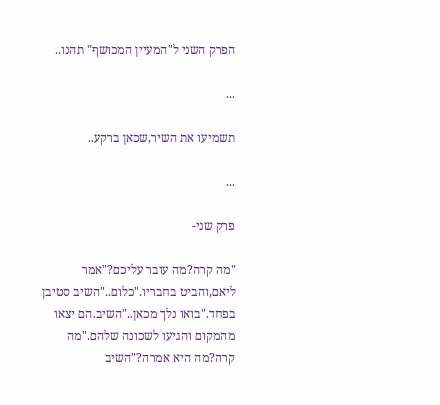הפרק השני ל"המעיין המכושף" תהנו..

...

תשמיעו את השיר,שכאן ברקע..

...

פרק שני-

"מה קרה?מה עובר עליכם?"אמר ליאם,והביט בחבריו."כלום.."השיב סטיבן בפחד."בואו נלך מכאן.."השיב.הם יצאו מהמקום והגיעו לשכונה שלהם."מה קרה?מה היא אמרה?"השיב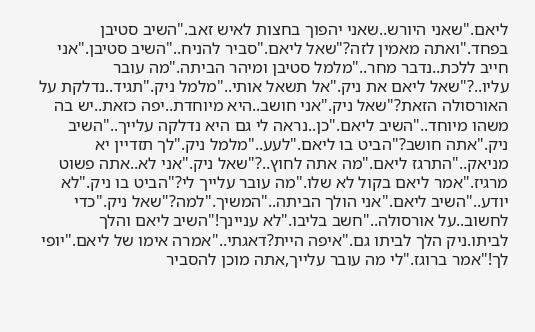ליאם."שאני היורש..שאני יהפוך בחצות לאיש זאב."השיב סטיבן בפחד."ואתה מאמין לזה?"שאל ליאם."סביר להניח.."השיב סטיבן."אני חייב ללכת..נדבר מחר.."מלמל סטיבן ומיהר הביתה."מה עובר עליו..?"שאל ליאם את ניק."אל תשאל אותי.."מלמל ניק."תגיד..נדלקת על האורסולה הזאת?"שאל ניק."אני חושב..היא מיוחדת..יפה כזאת..יש בה משהו מיוחד.."השיב ליאם."כן..נראה לי גם היא נדלקה עלייך.."השיב ניק."אתה חושב?"הביט בו ליאם."לעע.."מלמל ניק."לך תזדיין יא מניאק.."התרגז ליאם."מה אתה לחוץ..?"שאל ניק."אני לא..אתה פשוט מרגיז."אמר ליאם בקול לא שלו."מה עובר עלייך לי?"הביט בו ניק."לא יודע.."השיב ליאם."אני הולך הביתה.."המשיך."למה?"שאל ניק."כדי לחשוב..על אורסולה.."חשב בליבו."לא עניינך!"השיב ליאם והלך לביתו.ניק הלך לביתו גם."איפה היית?דאגתי.."אמרה אימו של ליאם."יופי לך!"אמר ברוגז."לי מה עובר עלייך,אתה מוכן להסביר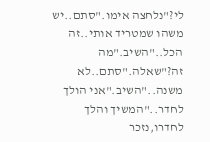לי?"נלחצה אימו."סתם..יש משהו שמטריד אותי..זה הכל.."השיב."מה זה?"שאלה."סתם..לא משנה.."השיב."אני הולך לחדר.."המשיך והלך לחדרו,נזכר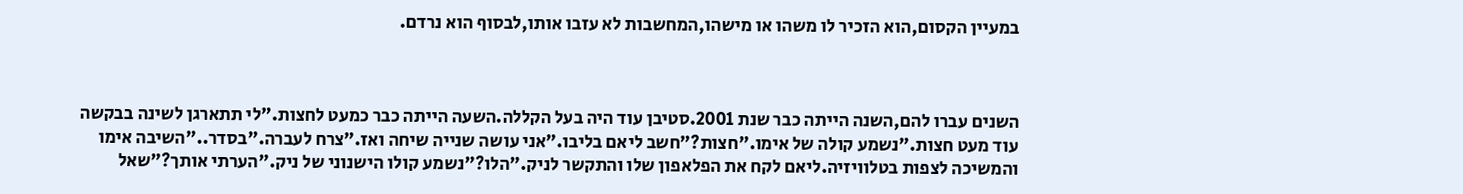במעיין הקסום,הוא הזכיר לו משהו או מישהו,המחשבות לא עזבו אותו,לבסוף הוא נרדם.



השנים עברו להם,השנה הייתה כבר שנת 2001.סטיבן עוד היה בעל הקללה.השעה הייתה כבר כמעט לחצות."לי תתארגן לשינה בבקשה עוד מעט חצות."נשמע קולה של אימו."חצות?"חשב ליאם בליבו."אני עושה שנייה שיחה ואז."צרח לעברה."בסדר.."השיבה אימו והמשיכה לצפות בטלוויזיה.ליאם לקח את הפלאפון שלו והתקשר לניק."הלו?"נשמע קולו הישנוני של ניק."הערתי אותך?"שאל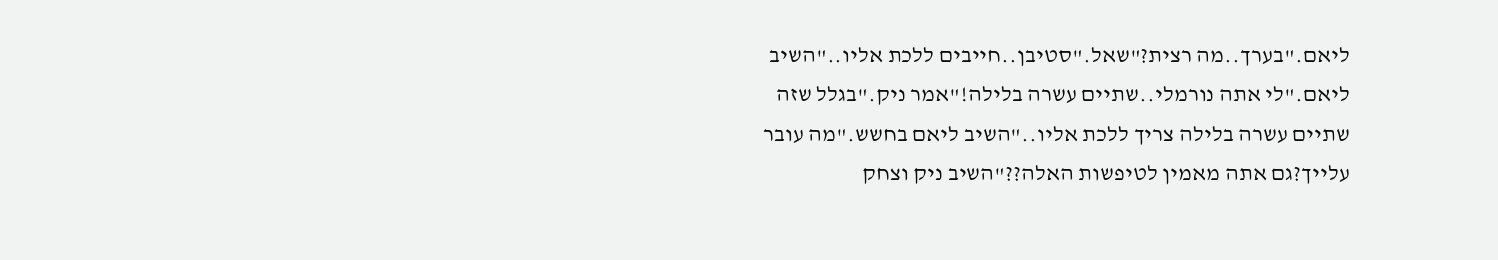ליאם."בערך..מה רצית?"שאל."סטיבן..חייבים ללכת אליו.."השיב ליאם."לי אתה נורמלי..שתיים עשרה בלילה!"אמר ניק."בגלל שזה שתיים עשרה בלילה צריך ללכת אליו.."השיב ליאם בחשש."מה עובר עלייך?גם אתה מאמין לטיפשות האלה??"השיב ניק וצחק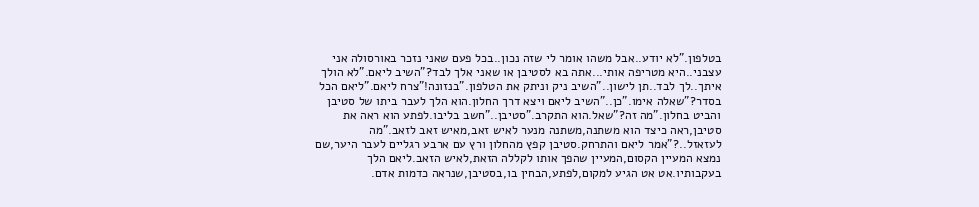בטלפון."לא יודע..אבל משהו אומר לי שזה נכון..בכל פעם שאני נזכר באורסולה אני עצבני..היא מטריפה אותי...אתה בא לסטיבן או שאני אלך לבד?"השיב ליאם."לא הולך איתך..לך לבד..תן לישון.."השיב ניק וניתק את הטלפון."בנזונה!"צרח ליאם."ליאם הכל בסדר?"שאלה אימו."כן.."השיב ליאם ויצא דרך החלון.הוא הלך לעבר ביתו של סטיבן והביט בחלון."מה זה?"שאל.הוא התקרב."סטיבן.."חשב בליבו.לפתע הוא ראה את סטיבן,ראה כיצד הוא משתנה,משתנה מנער לאיש זאב,מאיש זאב לזאב."מה לעזאזל..?"אמר ליאם והתרחק.סטיבן קפץ מהחלון ורץ עם ארבע רגליים לעבר היער,שם נמצא המעיין הקסום,המעיין שהפך אותו לקללה הזאת,לאיש הזאב.ליאם הלך בעקבותיו.אט אט הגיע למקום,לפתע,הבחין בו,בסטיבן,שנראה כדמות אדם.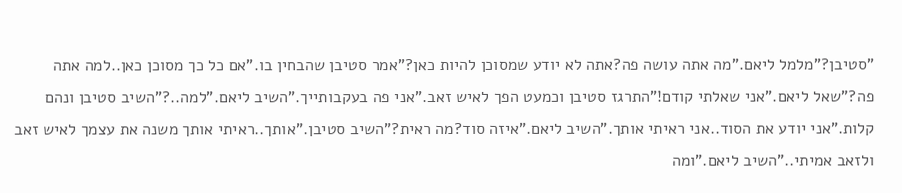"סטיבן?"מלמל ליאם."מה אתה עושה פה?אתה לא יודע שמסוכן להיות כאן?"אמר סטיבן שהבחין בו."אם כל כך מסוכן כאן..למה אתה פה?"שאל ליאם."אני שאלתי קודם!"התרגז סטיבן וכמעט הפך לאיש זאב."אני פה בעקבותייך."השיב ליאם."למה..?"השיב סטיבן ונהם קלות."אני יודע את הסוד..אני ראיתי אותך."השיב ליאם."איזה סוד?מה ראית?"השיב סטיבן."אותך..ראיתי אותך משנה את עצמך לאיש זאב ולזאב אמיתי.."השיב ליאם."ומה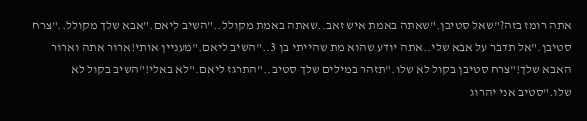אתה רומז בזה?"שאל סטיבן."שאתה באמת איש זאב..שאתה באמת מקולל.."השיב ליאם."אבא שלך מקולל.."צרח סטיבן."אל תדבר על אבא שלי..אתה יודע שהוא מת שהייתי בן 3.."השיב ליאם."מעניין אותי!ארור אתה וארור האבא שלך!"צרח סטיבן בקול לא שלו."תזהר במילים שלך סטיב.."התרגז ליאם."לא באלי!"השיב בקול לא שלו."סטיב אני יהרוג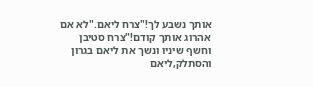אותך נשבע לך!"צרח ליאם."לא אם אהרוג אותך קודם!"צרח סטיבן וחשף שיניו ונשך את ליאם בגרון והסתלק,ליאם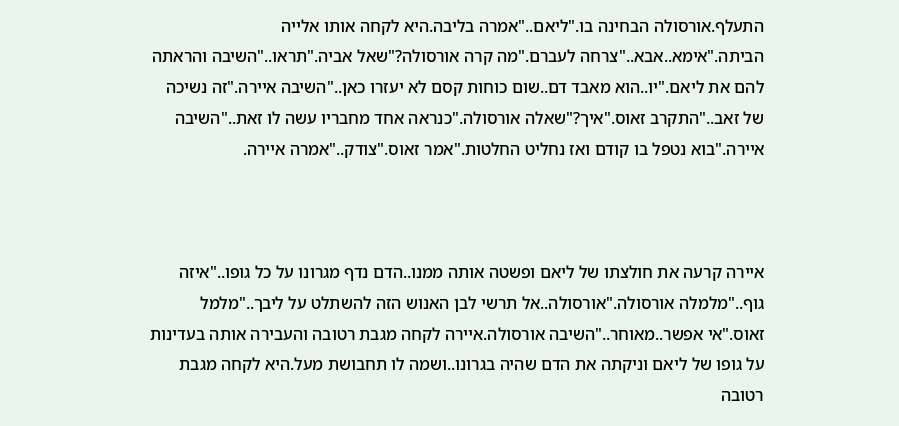התעלף.אורסולה הבחינה בו."ליאם.."אמרה בליבה.היא לקחה אותו אלייה הביתה."אימא..אבא.."צרחה לעברם."מה קרה אורסולה?"שאל אביה."תראו.."השיבה והראתה להם את ליאם."יו..הוא מאבד דם..שום כוחות קסם לא יעזרו כאן.."השיבה איירה."זה נשיכה של זאב.."התקרב זאוס."איך?"שאלה אורסולה."כנראה אחד מחבריו עשה לו זאת.."השיבה איירה."בוא נטפל בו קודם ואז נחליט החלטות."אמר זאוס."צודק.."אמרה איירה.



איירה קרעה את חולצתו של ליאם ופשטה אותה ממנו..הדם נדף מגרונו על כל גופו.."איזה גוף.."מלמלה אורסולה."אורסולה..אל תרשי לבן האנוש הזה להשתלט על ליבך.."מלמל זאוס."אי אפשר..מאוחר.."השיבה אורסולה.איירה לקחה מגבת רטובה והעבירה אותה בעדינות על גופו של ליאם וניקתה את הדם שהיה בגרונו..ושמה לו תחבושת מעל.היא לקחה מגבת רטובה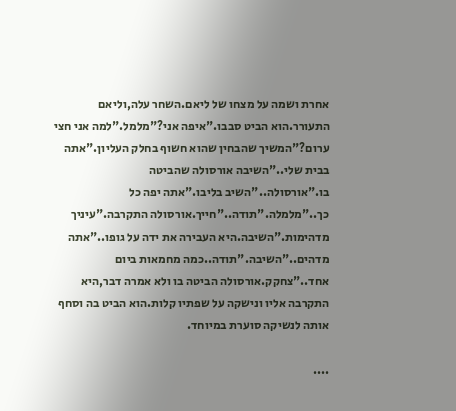אחרת ושמה על מצחו של ליאם.השחר עלה,וליאם התעורר.הוא הביט סבבו."איפה אני?"מלמל."למה אני חצי ערום?"המשיך שהבחין שהוא חשוף בחלק העליון."אתה בבית שלי.."השיבה אורסולה שהביטה בו."אורסולה.."השיב בליבו."אתה יפה כל כך.."מלמלה."תודה.."חייך.אורסולה התקרבה."עיניך מדהימות."השיבה.היא העבירה את ידה על גופו.."אתה מדהים.."השיבה."תודה..כמה מחמאות ביום אחד.."צחקק.אורסולה הביטה בו ולא אמרה דבר,היא התקרבה אליו ונישקה על שפתיו קלות.הוא הביט בה וסחף אותה לנשיקה סוערת במיוחד.

....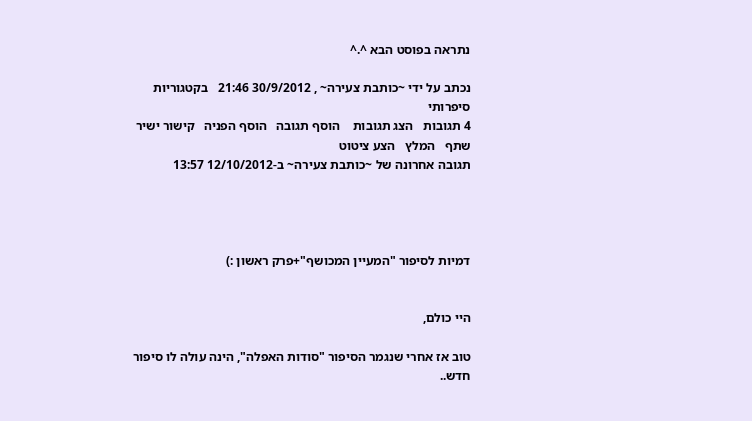נתראה בפוסט הבא ^.^

נכתב על ידי ~כותבת צעירה~ , 30/9/2012 21:46   בקטגוריות סיפרותי
4 תגובות   הצג תגובות    הוסף תגובה   הוסף הפניה   קישור ישיר   שתף   המלץ   הצע ציטוט
תגובה אחרונה של ~כותבת צעירה~ ב-12/10/2012 13:57




דמיות לסיפור "המעיין המכושף"+פרק ראשון :)


היי כולם,

טוב אז אחרי שנגמר הסיפור "סודות האפלה", הינה עולה לו סיפור חדש..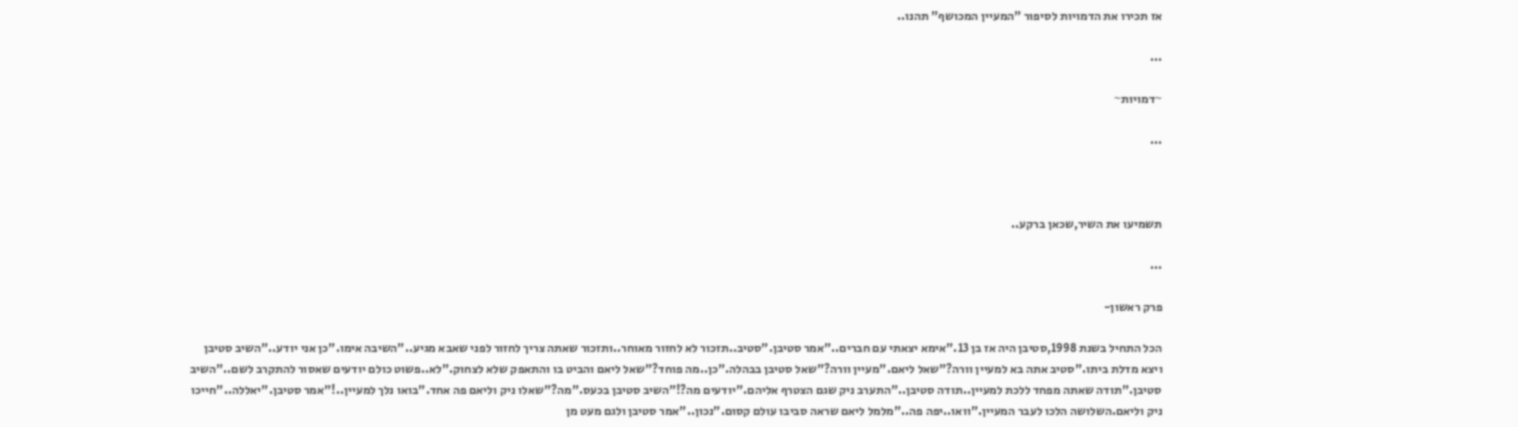אז תכירו את הדמויות לסיפור "המעיין המכושף" תהנו..

...

~דמויות~

...



תשמיעו את השיר,שכאן ברקע..

...

פרק ראשון-

הכל התחיל בשנת 1998,סטיבן היה אז בן 13."אימא יצאתי עם חברים.."אמר סטיבן."סטיב..תזכור לא לחזור מאוחר..ותזכור שאתה צריך לחזור לפני שאבא מגיע.."השיבה אימו."כן אני יודע.."השיב סטיבן ויצא מדלת ביתו."סטיב אתה בא למעיין וורה?"שאל ליאם."מעיין וורה?"שאל סטיבן בבהלה."כן..מה פוחד?"שאל ליאם והביט בו והתאפק שלא לצחוק."לא..פשוט כולם יודעים שאסור להתקרב לשם.."השיב סטיבן."תודה שאתה מפחד ללכת למעיין..תודה סטיבן.."התערב ניק שגם הצטרף אליהם."יודעים מה?!"השיב סטיבן בכעס."מה?"שאלו ניק וליאם פה אחד."בואו נלך למעיין..!"אמר סטיבן."יאללה.."חייכו ניק וליאם.השלושה הלכו לעבר המעיין."וואו..יפה פה.."מלמל ליאם שראה סביבו עולם קסום."נכון.."אמר סטיבן ולגם מעט מן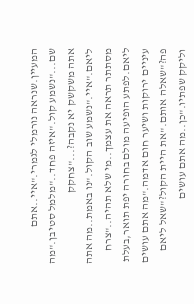המעיין.שנראה נורמלי לגמרי."איי..אתם שם..."נשמע קול."איזה פחד.."מלמל סטיבן."מה אתה משקשק יא נקבה?..."צחקק ליאם."איי."נשמע שוב הקול."נו באמת..מה אתה מסתתר תראה את עצמך..מי שלא תהיה.."צרח ליאם.לפתע הופיעה מולם בחורה יפת תואר,בעלת עיניים ירוקות ושיער חום אדמה."מה אתם עושים פה?"שאלה אותם."את היית הקול?"שאל ליאם וליקק שפתיו."כן..מה אתם עושים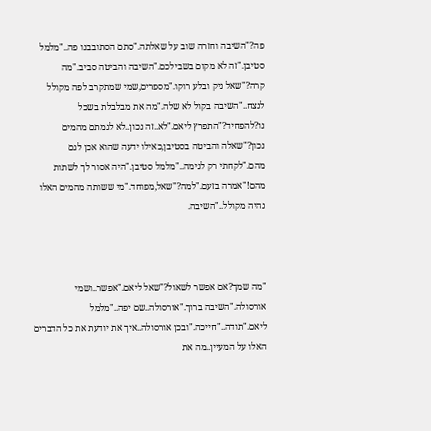פה?"השיבה וחזרה שוב על שאלתה."סתם הסתובבנו פה.."מלמל סטיבן."זה לא מקום בשבילכם."השיבה והביטה סביב."מה קרה?"שאל ניק ובלע רוקו."מספרים,שמי שמתקרב לפה מקולל לנצח.."השיבה בקול לא שלה."מה את מבלבלת בשכל נו?להפחיד?"התפרץ ליאם."לא..זה נכון..לא לגמתם מהמים נכון?"שאלה והביטה בסטיבן,כאילו ידעה שהוא אכן לגם מהם."לקחתי רק לגימה.."מלמל סטיבן."היה אסור לך לשתות מהם!"אמרה בזעם."למה?"שאל,מפוחד."מי ששותה מהמים האלו נהיה מקולל.."השיבה.



"מה שמך?אם אפשר לשאול?"שאל ליאם."אפשר..ושמי אורסולה."השיבה ברוך."אורסולה..שם יפה.."מלמל ליאם."תודה.."חייכה."ובכן אורסולה..איך את יודעת את כל הדברים האלו על המעיין..מה את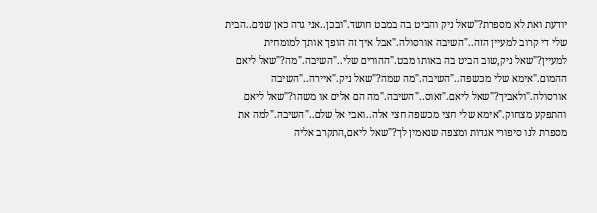יודעת ואת לא מספרת?"שאל ניק והביט בה במבט חושד."ובכן..אני גרה כאן שנים..הבית שלי די קרוב למעיין הזה.."השיבה אורסולה."אבל איך זה הופך אותך למומחית למעיין?"שאל ניק,שוב הביט בה באותו מבט."ההורים שלי.."השיבה."מה?"שאל ליאם ההמום."אימא שלי מכשפה.."השיבה."מה שמה?"שאל ניק."איירה.."השיבה אורסולה."ולאביך?"שאל ליאם."זאוס.."השיבה."מה הם אלים או משהו?"שאל ליאם והתפקע מצחוק."אימא שלי חצי מכשפה חצי אלה..ואבי אל שלם.."השיבה."למה את מספרת לנו סיפורי אגדות ומצפה שנאמין לך?"שאל ליאם,התקרב אליה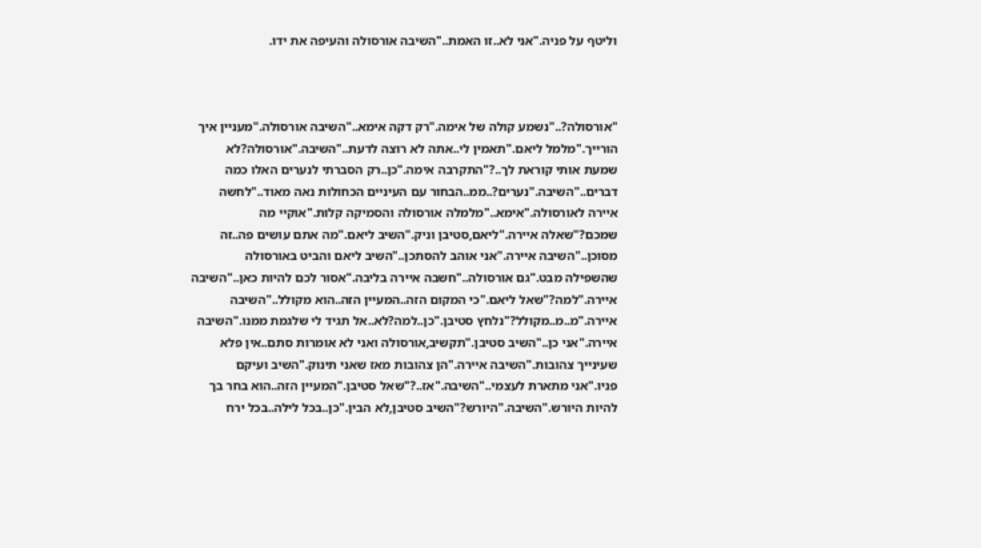וליטף על פניה."אני לא..זו האמת.."השיבה אורסולה והעיפה את ידו.



"אורסולה?.."נשמע קולה של אימה."רק דקה אימא.."השיבה אורסולה."מעניין איך הורייך."מלמל ליאם."תאמין לי..אתה לא רוצה לדעת.."השיבה."אורסולה?לא שמעת אותי קוראת לך..?"התקרבה אימה."כן..רק הסברתי לנערים האלו כמה דברים.."השיבה."נערים?..ממ..הבחור עם העיניים הכחולות נאה מאוד.."לחשה איירה לאורסולה."אימא.."מלמלה אורסולה והסמיקה קלות."אוקיי מה שמכם?"שאלה איירה."ליאם,סטיבן וניק."השיב ליאם."מה אתם עושים פה..זה מסוכן.."השיבה איירה."אני אוהב להסתכן.."השיב ליאם והביט באורסולה שהשפילה מבט."גם אורסולה.."חשבה איירה בליבה."אסור לכם להיות כאן.."השיבה איירה."למה?"שאל ליאם."כי המקום הזה..המעיין הזה..הוא מקולל.."השיבה איירה."מ..מ..מקולל?"נלחץ סטיבן."כן..למה?לא..אל תגיד לי שלגמת ממנו."השיבה איירה."אני כן.."השיב סטיבן."תקשיב,אורסולה ואני לא אומרות סתם..אין פלא שעינייך צהובות."השיבה איירה."הן צהובות מאז שאני תינוק."השיב ועיקם פניו."אני מתארת לעצמי.."השיבה."אז..?"שאל סטיבן."המעיין הזה..הוא בחר בך להיות היורש."השיבה."היורש?"השיב סטיבן,לא הבין."כן..בכל לילה..בכל ירח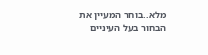מלא..בוחר המעיין את הבחור בעל העיניים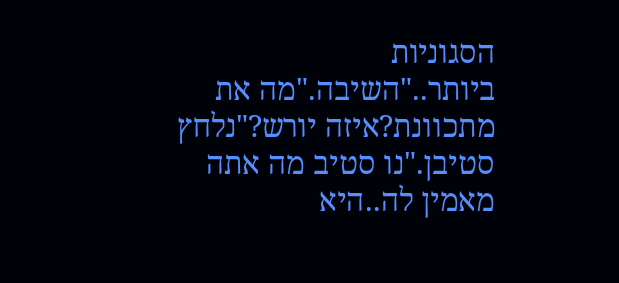הסגוניות ביותר.."השיבה."מה את מתכוונת?איזה יורש?"נלחץ סטיבן."נו סטיב מה אתה מאמין לה..היא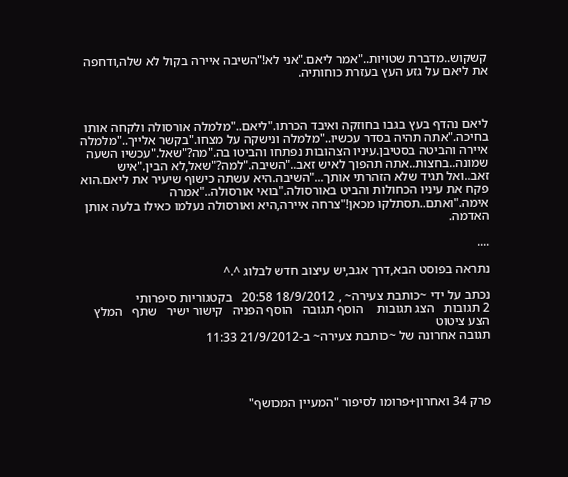קשקוש..מדברת שטויות.."אמר ליאם."אני לא!"השיבה איירה בקול לא שלה,ודחפה את ליאם על גזע העץ בעזרת כוחותיה.



ליאם נהדף בעץ בגבו בחוזקה ואיבד הכרתו."ליאם.."מלמלה אורסולה ולקחה אותו בחיכה."אתה תהיה בסדר עכשיו.."מלמלה ונישקה על מצחו."בקשר אלייך.."מלמלה איירה והביטה בסטיבן.עיניו הצהובות נפתחו והביטו בה."מה?"שאל."עכשיו השעה שמונה..בחצות..אתה תהפוך לאיש זאב.."השיבה."למה?"שאל,לא הבין."איש זאב..ואל תגיד שלא הזהרתי אותך..."השיבה.היא עשתה כישוף שיעיר את ליאם.הוא פקח את עיניו הכחולות והביט באורסולה."בואי אורסולה.."אמרה אימה."ואתם..תסתלקו מכאן!"צרחה איירה,היא ואורסולה נעלמו כאילו בלעה אותן האדמה.

....

נתראה בפוסט הבא,דרך אגב,יש עיצוב חדש לבלוג ^.^

נכתב על ידי ~כותבת צעירה~ , 18/9/2012 20:58   בקטגוריות סיפרותי
2 תגובות   הצג תגובות    הוסף תגובה   הוסף הפניה   קישור ישיר   שתף   המלץ   הצע ציטוט
תגובה אחרונה של ~כותבת צעירה~ ב-21/9/2012 11:33




פרק 34 ואחרון+פרומו לסיפור "המעיין המכושף"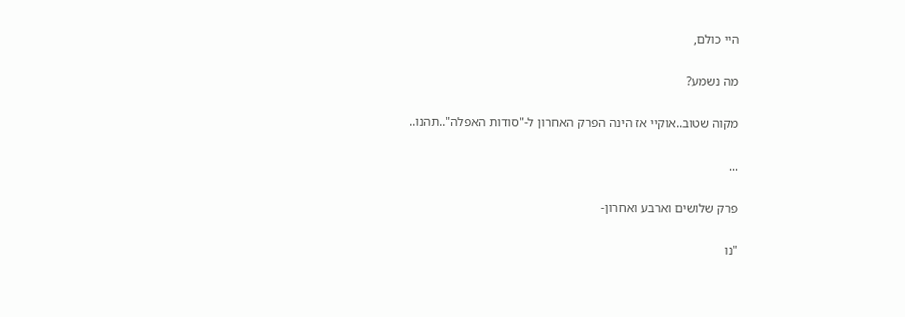היי כולם,

מה נשמע?

מקוה שטוב..אוקיי אז הינה הפרק האחרון ל-"סודות האפלה"..תהנו..

...

פרק שלושים וארבע ואחרון-

"נו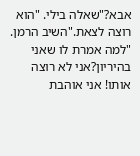אבא?"שאלה בילי. "הוא רוצה לצאת."השיב הרמן. "למה אמרת לו שאני בהיריון?אני לא רוצה אותו! אני אוהבת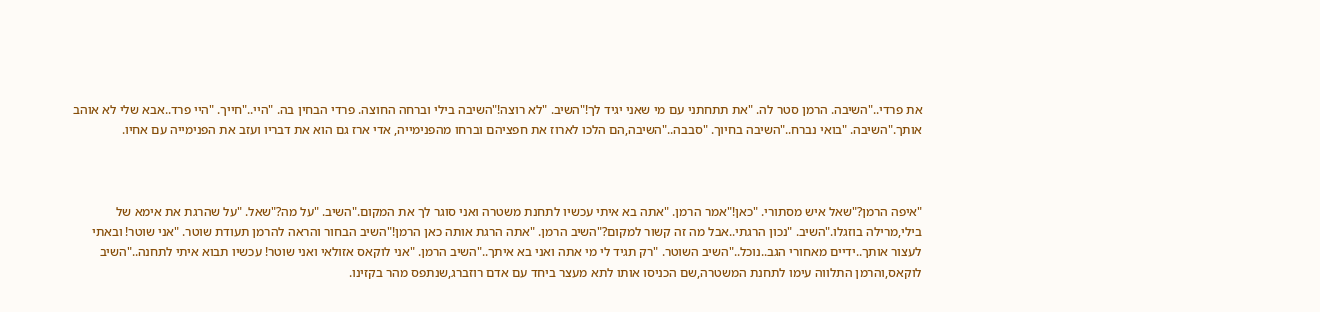את פרדי.."השיבה. הרמן סטר לה. "את תתחתני עם מי שאני יגיד לך!"השיב. "לא רוצה!"השיבה בילי וברחה החוצה. פרדי הבחין בה. "היי.."חייך. "היי פרד..אבא שלי לא אוהב אותך."השיבה. "בואי נברח.."השיבה בחיוך. "סבבה.."השיבה,הם הלכו לארוז את חפציהם וברחו מהפנימייה, אדי ארז גם הוא את דבריו ועזב את הפנימייה עם אחיו.



"איפה הרמן?"שאל איש מסתורי. "כאן!"אמר הרמן. "אתה בא איתי עכשיו לתחנת משטרה ואני סוגר לך את המקום."השיב. "על מה?"שאל. "על שהרגת את אימא של בילי,מרילה בוזגלו."השיב. "נכון הרגתי..אבל מה זה קשור למקום?"השיב הרמן. "אתה הרגת אותה כאן הרמן!"השיב הבחור והראה להרמן תעודת שוטר. "אני שוטר! ובאתי לעצור אותך..ידיים מאחורי הגב..נוכל.."השיב השוטר. "רק תגיד לי מי אתה ואני בא איתך.."השיב הרמן. "אני לוקאס אזולאי ואני שוטר! עכשיו תבוא איתי לתחנה.."השיב לוקאס,והרמן התלווה עימו לתחנת המשטרה,שם הכניסו אותו לתא מעצר ביחד עם אדם רוזברג,שנתפס מהר בקזינו.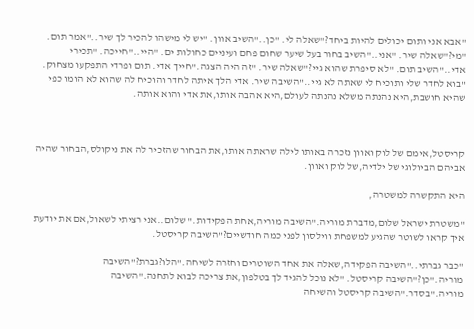"אבא אני ותום יכולים להיות ביחד?"שאלה לי. "כן.."השיב אוון. "יש לי מישהו להכיר לך שיר.."אמר תום. "מי?"שאלה שיר. "אני.."השיב בחור בעל שיער שחום פחם ועיניים כחולות ים. "היי.."חייכה. "תכירי אדי.."השיב תום. "לא סיפרת שהוא גיי?"שאלה שיר. "זה היה הצגה."חייך אדי. תום ופרדי התפקעו מצחוק. "בוא לחדר שלי ותוכיח לי שאתה לא גיי.."השיבה שיר. אדי הלך איתה לחדר והוכיח לה שהוא לא הומו כפי שהיא חושבת,היא נהנתה משלא נהנתה לעולם,היא אהבה אותו,את אדי והוא אותה.



קריסטל,אימם של לוק ואוון נזכרה באותו לילה שראתה אותו,את הבחור שהזכיר לה את ניקולס,הבחור שהיה אביהם הביולוגי של ילדיה,של לוק ואוון.

היא התקשרה למשטרה,

"משטרת ישראל שלום,מדברת מוריה."השיבה מוריה,אחת הפקידות." שלום..אני רציתי לשאול,אם את יודעת איך קראו לשוטר שהגיע למשפחת ווילסון לפני כמה חודשיים?"השיבה קריסטל.

"כבר גברתי.."השיבה הפקידה,שאלה את אחד השוטרים וחזרה לשיחה."הלו?גברת?"השיבה מוריה."כן?"השיבה קריסטל. "לא נוכל להגיד לך בטלפון,את צריכה לבוא לתחנה."השיבה מוריה."בסדר."השיבה קריסטל והשיחה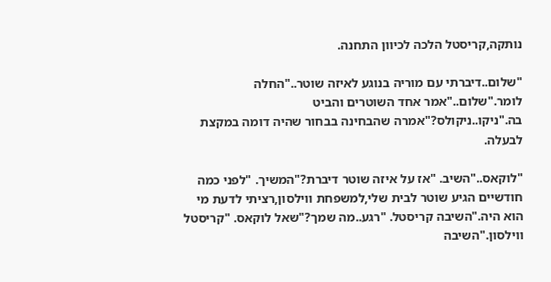נותקה,קריסטל הלכה לכיוון התחנה.

"שלום..דיברתי עם מוריה בנוגע לאיזה שוטר.."החלה לומר."שלום.."אמר אחד השוטרים והביט בה."ניקו..ניקולס?"אמרה שהבחינה בבחור שהיה דומה במקצת לבעלה.

"לוקאס.."השיב. "אז על איזה שוטר דיברת?"המשיך. "לפני כמה חודשיים הגיע שוטר לבית שלי,למשפחת ווילסון,רציתי לדעת מי הוא היה."השיבה קריסטל. "רגע..מה שמך?"שאל לוקאס. "קריסטל ווילסון."השיבה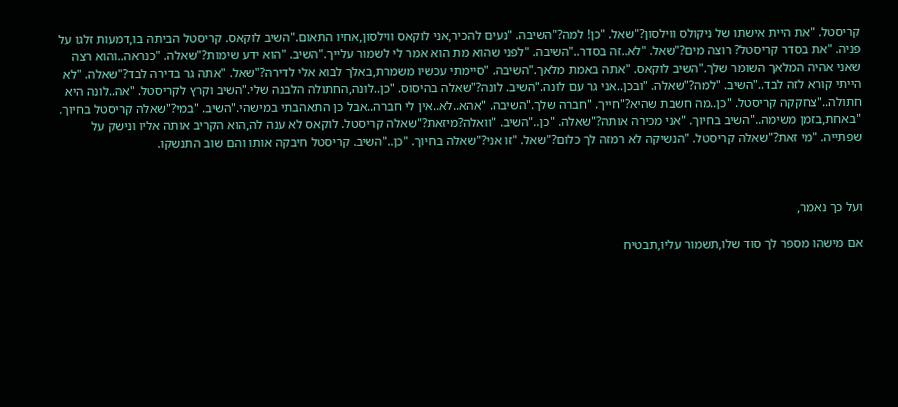קריסטל. "את היית אישתו של ניקולס ווילסון?"שאל. "כן! למה?"השיבה. "נעים להכיר,אני לוקאס ווילסון,אחיו התאום."השיב לוקאס. קריסטל הביתה בו,דמעות זלגו על פניה. "את בסדר קריסטל? רוצה מים?"שאל. "לא..זה בסדר.."השיבה. "לפני שהוא מת הוא אמר לי לשמור עלייך."השיב. "הוא ידע שימות?"שאלה. "כנראה..והוא רצה שאני אהיה המלאך השומר שלך."השיב לוקאס. "אתה באמת מלאך."השיבה. "סיימתי עכשיו משמרת,באלך לבוא אלי לדירה?"שאל. "אתה גר בדירה לבד?"שאלה. "לא הייתי קורא לזה לבד.."השיב. "למה?"שאלה. "ובכן..אני גר עם לונה."השיב. לונה?"שאלה בהיסוס. "כן..לונה,החתולה הלבנה שלי."השיב וקרץ לקריסטל. "אה..לונה היא חתולה.."צחקקה קריסטל. "כן..מה חשבת שהיא?"חייך. "חברה שלך."השיבה. "אהא..לא..אין לי חברה..אבל כן התאהבתי במישהי."השיב. "במי?"שאלה קריסטל בחיוך. "באחת,בזמן משימה.."השיב בחיוך. "אני מכירה אותה?"שאלה. "כן.."השיב. "וואלה?מיזאת?"שאלה קריסטל. לוקאס לא ענה לה,הוא הקריב אותה אליו ונישק על שפתייה. "מי זאת?"שאלה קריסטל. "הנשיקה לא רמזה לך כלום?"שאל. "זו אני?"שאלה בחיוך. "כן.."השיב. קריסטל חיבקה אותו והם שוב התנשקו.



ועל כך נאמר,

אם מישהו מספר לך סוד שלו,תשמור עליו,תבטיח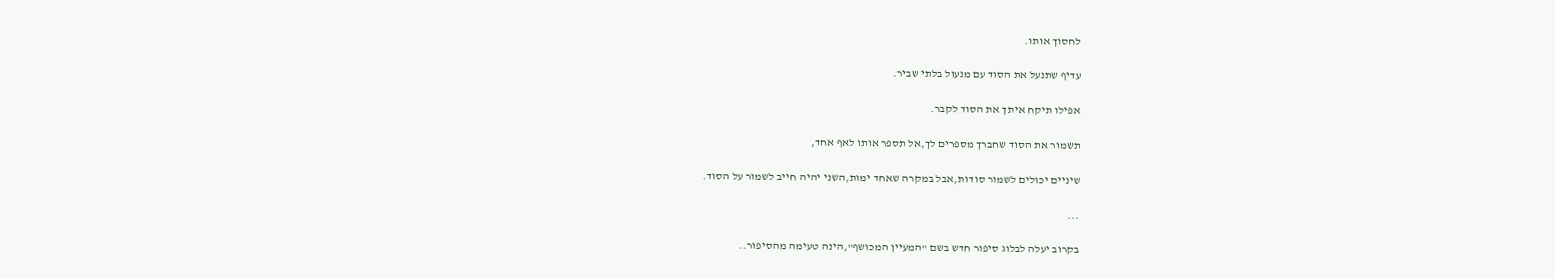לחסוך אותו.

עדיף שתנעל את הסוד עם מנעול בלתי שביר.

אפילו תיקח איתך את הסוד לקבר.

תשמור את הסוד שחברך מספרים לך,אל תספר אותו לאף אחד,

שיניים יכולים לשמור סודות,אבל במקרה שאחד ימות,השני יהיה חייב לשמור על הסוד.

...

בקרוב יעלה לבלוג סיפור חדש בשם "המעיין המכושף",הינה טעימה מהסיפור..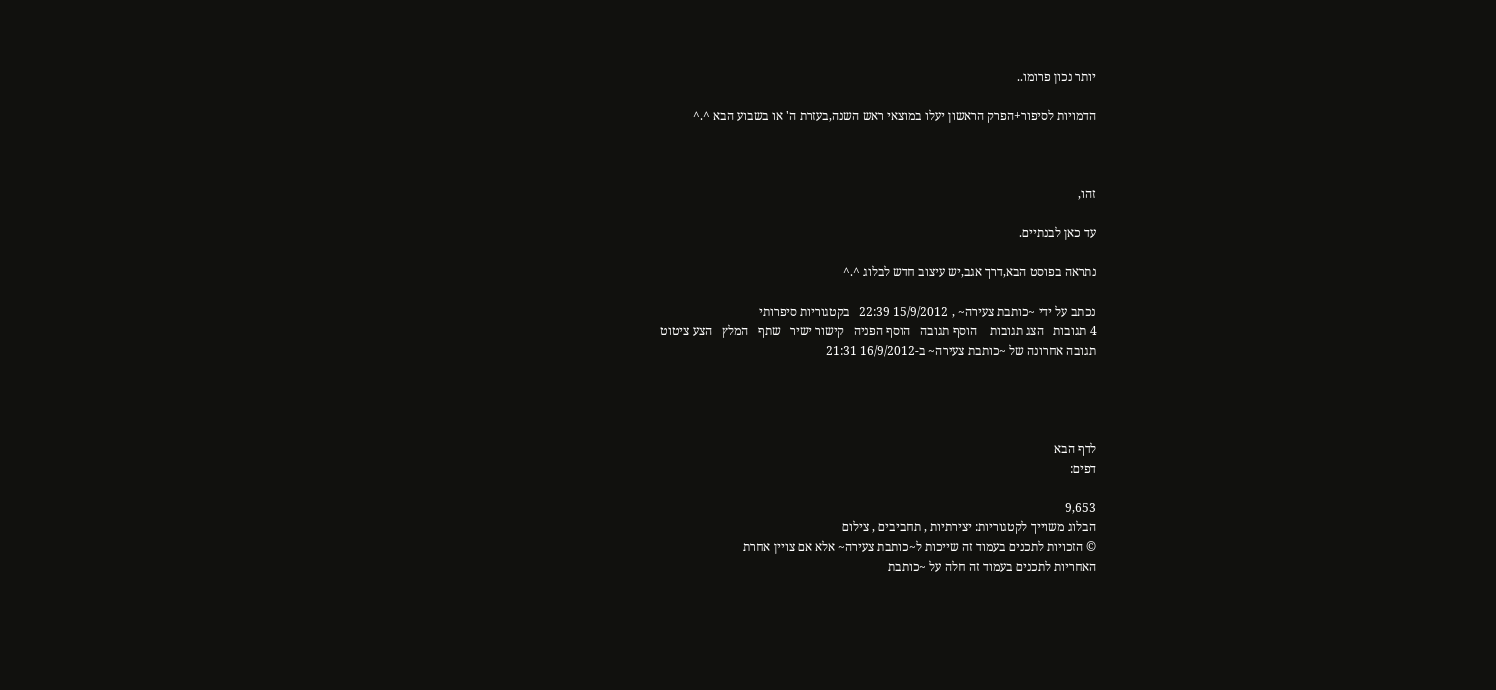יותר נכון פרומו..

הדמויות לסיפור+הפרק הראשון יעלו במוצאי ראש השנה,בעזרת ה' או בשבוע הבא ^.^



זהו,

עד כאן לבנתיים.

נתראה בפוסט הבא,דרך אגב,יש עיצוב חדש לבלוג ^.^

נכתב על ידי ~כותבת צעירה~ , 15/9/2012 22:39   בקטגוריות סיפרותי
4 תגובות   הצג תגובות    הוסף תגובה   הוסף הפניה   קישור ישיר   שתף   המלץ   הצע ציטוט
תגובה אחרונה של ~כותבת צעירה~ ב-16/9/2012 21:31




לדף הבא
דפים:

9,653
הבלוג משוייך לקטגוריות: יצירתיות , תחביבים , צילום
© הזכויות לתכנים בעמוד זה שייכות ל~כותבת צעירה~ אלא אם צויין אחרת
האחריות לתכנים בעמוד זה חלה על ~כותבת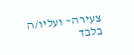צעירה~ ועליו/ה בלבד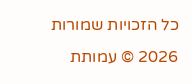כל הזכויות שמורות 2026 © עמותת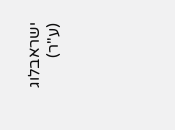ישראבלוג (ע"ר)